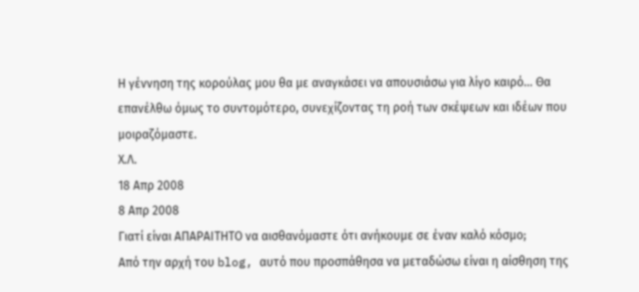Η γέννηση της κορούλας μου θα με αναγκάσει να απουσιάσω για λίγο καιρό... Θα επανέλθω όμως το συντομότερο, συνεχίζοντας τη ροή των σκέψεων και ιδέων που μοιραζόμαστε.
Χ.Λ.
18 Απρ 2008
8 Απρ 2008
Γιατί είναι ΑΠΑΡΑΙΤΗΤΟ να αισθανόμαστε ότι ανήκουμε σε έναν καλό κόσμο;
Από την αρχή του blog, αυτό που προσπάθησα να μεταδώσω είναι η αίσθηση της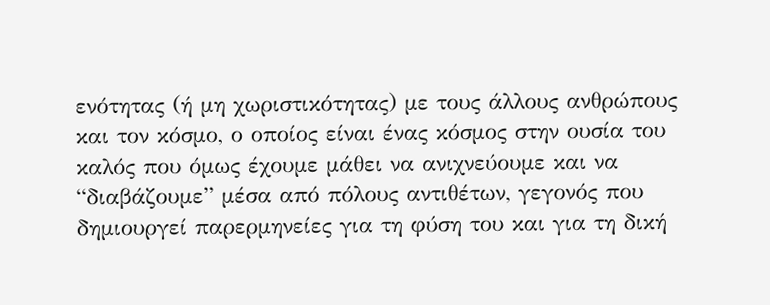ενότητας (ή μη χωριστικότητας) με τους άλλους ανθρώπους και τον κόσμο, ο οποίος είναι ένας κόσμος στην ουσία του καλός που όμως έχουμε μάθει να ανιχνεύουμε και να “διαβάζουμε” μέσα από πόλους αντιθέτων, γεγονός που δημιουργεί παρερμηνείες για τη φύση του και για τη δική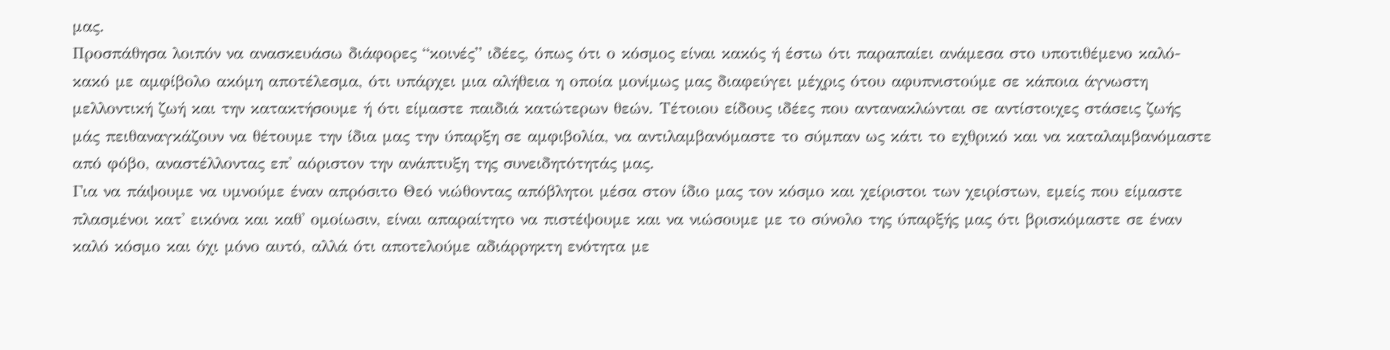μας.
Προσπάθησα λοιπόν να ανασκευάσω διάφορες “κοινές” ιδέες, όπως ότι ο κόσμος είναι κακός ή έστω ότι παραπαίει ανάμεσα στο υποτιθέμενο καλό-κακό με αμφίβολο ακόμη αποτέλεσμα, ότι υπάρχει μια αλήθεια η οποία μονίμως μας διαφεύγει μέχρις ότου αφυπνιστούμε σε κάποια άγνωστη μελλοντική ζωή και την κατακτήσουμε ή ότι είμαστε παιδιά κατώτερων θεών. Τέτοιου είδους ιδέες που αντανακλώνται σε αντίστοιχες στάσεις ζωής μάς πειθαναγκάζουν να θέτουμε την ίδια μας την ύπαρξη σε αμφιβολία, να αντιλαμβανόμαστε το σύμπαν ως κάτι το εχθρικό και να καταλαμβανόμαστε από φόβο, αναστέλλοντας επ' αόριστον την ανάπτυξη της συνειδητότητάς μας.
Για να πάψουμε να υμνούμε έναν απρόσιτο Θεό νιώθοντας απόβλητοι μέσα στον ίδιο μας τον κόσμο και χείριστοι των χειρίστων, εμείς που είμαστε πλασμένοι κατ' εικόνα και καθ' ομοίωσιν, είναι απαραίτητο να πιστέψουμε και να νιώσουμε με το σύνολο της ύπαρξής μας ότι βρισκόμαστε σε έναν καλό κόσμο και όχι μόνο αυτό, αλλά ότι αποτελούμε αδιάρρηκτη ενότητα με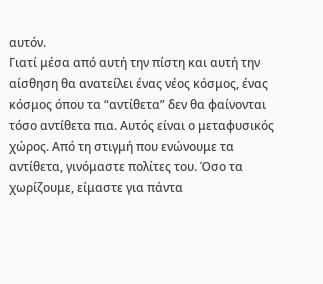αυτόν.
Γιατί μέσα από αυτή την πίστη και αυτή την αίσθηση θα ανατείλει ένας νέος κόσμος, ένας κόσμος όπου τα “αντίθετα” δεν θα φαίνονται τόσο αντίθετα πια. Αυτός είναι ο μεταφυσικός χώρος. Από τη στιγμή που ενώνουμε τα αντίθετα, γινόμαστε πολίτες του. Όσο τα χωρίζουμε, είμαστε για πάντα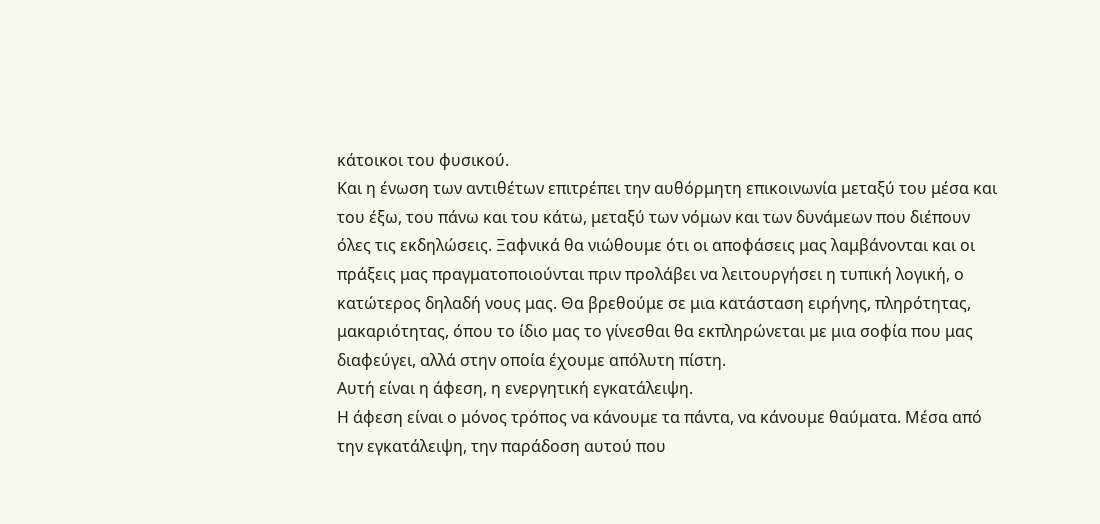κάτοικοι του φυσικού.
Και η ένωση των αντιθέτων επιτρέπει την αυθόρμητη επικοινωνία μεταξύ του μέσα και του έξω, του πάνω και του κάτω, μεταξύ των νόμων και των δυνάμεων που διέπουν όλες τις εκδηλώσεις. Ξαφνικά θα νιώθουμε ότι οι αποφάσεις μας λαμβάνονται και οι πράξεις μας πραγματοποιούνται πριν προλάβει να λειτουργήσει η τυπική λογική, ο κατώτερος δηλαδή νους μας. Θα βρεθούμε σε μια κατάσταση ειρήνης, πληρότητας, μακαριότητας, όπου το ίδιο μας το γίνεσθαι θα εκπληρώνεται με μια σοφία που μας διαφεύγει, αλλά στην οποία έχουμε απόλυτη πίστη.
Αυτή είναι η άφεση, η ενεργητική εγκατάλειψη.
Η άφεση είναι ο μόνος τρόπος να κάνουμε τα πάντα, να κάνουμε θαύματα. Μέσα από την εγκατάλειψη, την παράδοση αυτού που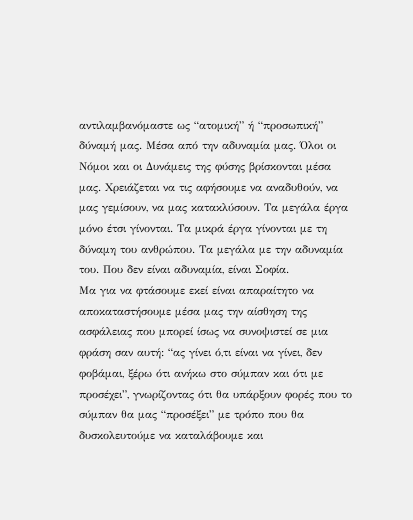αντιλαμβανόμαστε ως “ατομική” ή “προσωπική” δύναμή μας. Μέσα από την αδυναμία μας. Όλοι οι Νόμοι και οι Δυνάμεις της φύσης βρίσκονται μέσα μας. Χρειάζεται να τις αφήσουμε να αναδυθούν, να μας γεμίσουν, να μας κατακλύσουν. Τα μεγάλα έργα μόνο έτσι γίνονται. Τα μικρά έργα γίνονται με τη δύναμη του ανθρώπου. Τα μεγάλα με την αδυναμία του. Που δεν είναι αδυναμία, είναι Σοφία.
Μα για να φτάσουμε εκεί είναι απαραίτητο να αποκαταστήσουμε μέσα μας την αίσθηση της ασφάλειας που μπορεί ίσως να συνοψιστεί σε μια φράση σαν αυτή: “ας γίνει ό,τι είναι να γίνει, δεν φοβάμαι, ξέρω ότι ανήκω στο σύμπαν και ότι με προσέχει”, γνωρίζοντας ότι θα υπάρξουν φορές που το σύμπαν θα μας “προσέξει” με τρόπο που θα δυσκολευτούμε να καταλάβουμε και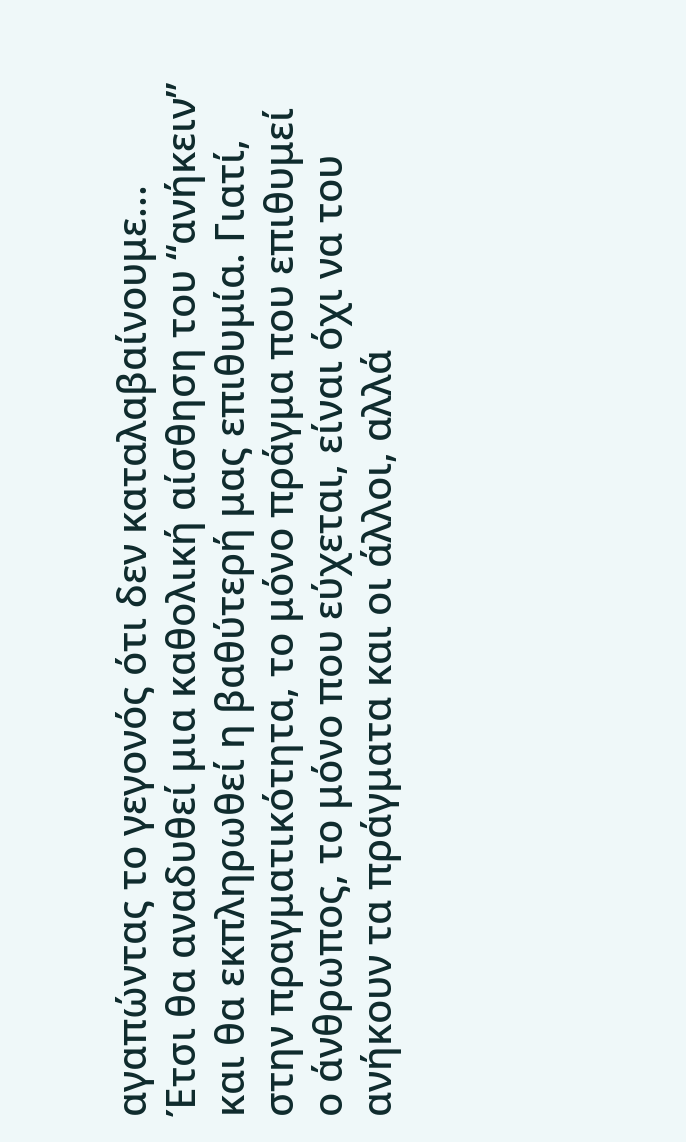αγαπώντας το γεγονός ότι δεν καταλαβαίνουμε...
Έτσι θα αναδυθεί μια καθολική αίσθηση του “ανήκειν” και θα εκπληρωθεί η βαθύτερή μας επιθυμία. Γιατί, στην πραγματικότητα, το μόνο πράγμα που επιθυμεί ο άνθρωπος, το μόνο που εύχεται, είναι όχι να του ανήκουν τα πράγματα και οι άλλοι, αλλά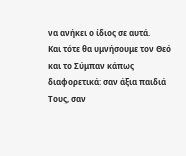να ανήκει ο ίδιος σε αυτά.
Και τότε θα υμνήσουμε τον Θεό και το Σύμπαν κάπως διαφορετικά: σαν άξια παιδιά Τους, σαν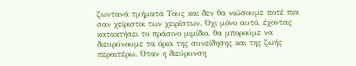ζωντανά τμήματά Τους και δεν θα νιώσουμε ποτέ πια σαν χείριστοι των χειρίστων. Όχι μόνο αυτό, έχοντας κατακτήσει το πράσινο μιμίδιο, θα μπορούμε να διευρύνουμε τα όρια της συνείδησης και της ζωής περαιτέρω. Όταν η διεύρυνση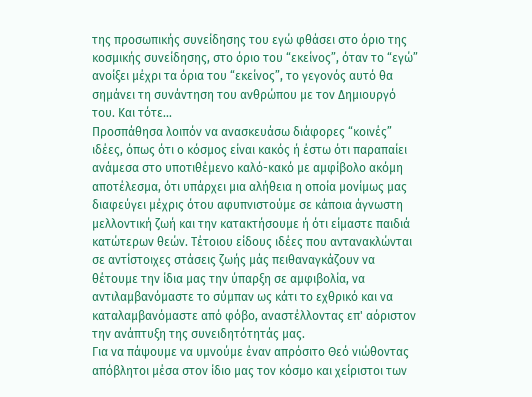της προσωπικής συνείδησης του εγώ φθάσει στο όριο της κοσμικής συνείδησης, στο όριο του “εκείνος”, όταν το “εγώ” ανοίξει μέχρι τα όρια του “εκείνος”, το γεγονός αυτό θα σημάνει τη συνάντηση του ανθρώπου με τον Δημιουργό του. Και τότε...
Προσπάθησα λοιπόν να ανασκευάσω διάφορες “κοινές” ιδέες, όπως ότι ο κόσμος είναι κακός ή έστω ότι παραπαίει ανάμεσα στο υποτιθέμενο καλό-κακό με αμφίβολο ακόμη αποτέλεσμα, ότι υπάρχει μια αλήθεια η οποία μονίμως μας διαφεύγει μέχρις ότου αφυπνιστούμε σε κάποια άγνωστη μελλοντική ζωή και την κατακτήσουμε ή ότι είμαστε παιδιά κατώτερων θεών. Τέτοιου είδους ιδέες που αντανακλώνται σε αντίστοιχες στάσεις ζωής μάς πειθαναγκάζουν να θέτουμε την ίδια μας την ύπαρξη σε αμφιβολία, να αντιλαμβανόμαστε το σύμπαν ως κάτι το εχθρικό και να καταλαμβανόμαστε από φόβο, αναστέλλοντας επ' αόριστον την ανάπτυξη της συνειδητότητάς μας.
Για να πάψουμε να υμνούμε έναν απρόσιτο Θεό νιώθοντας απόβλητοι μέσα στον ίδιο μας τον κόσμο και χείριστοι των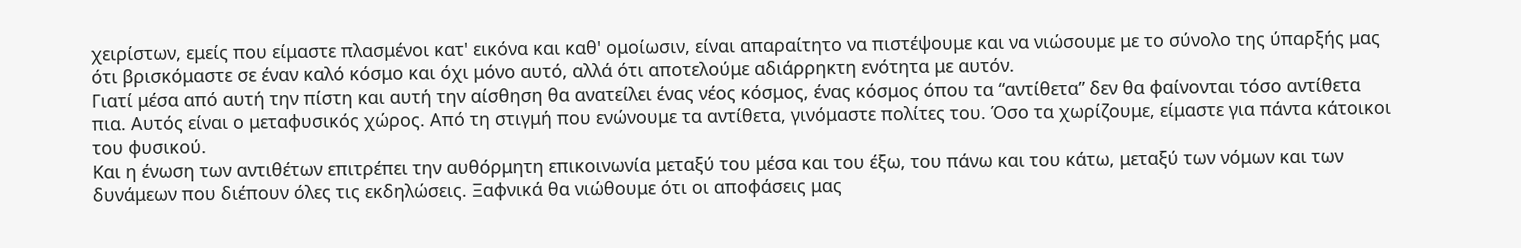χειρίστων, εμείς που είμαστε πλασμένοι κατ' εικόνα και καθ' ομοίωσιν, είναι απαραίτητο να πιστέψουμε και να νιώσουμε με το σύνολο της ύπαρξής μας ότι βρισκόμαστε σε έναν καλό κόσμο και όχι μόνο αυτό, αλλά ότι αποτελούμε αδιάρρηκτη ενότητα με αυτόν.
Γιατί μέσα από αυτή την πίστη και αυτή την αίσθηση θα ανατείλει ένας νέος κόσμος, ένας κόσμος όπου τα “αντίθετα” δεν θα φαίνονται τόσο αντίθετα πια. Αυτός είναι ο μεταφυσικός χώρος. Από τη στιγμή που ενώνουμε τα αντίθετα, γινόμαστε πολίτες του. Όσο τα χωρίζουμε, είμαστε για πάντα κάτοικοι του φυσικού.
Και η ένωση των αντιθέτων επιτρέπει την αυθόρμητη επικοινωνία μεταξύ του μέσα και του έξω, του πάνω και του κάτω, μεταξύ των νόμων και των δυνάμεων που διέπουν όλες τις εκδηλώσεις. Ξαφνικά θα νιώθουμε ότι οι αποφάσεις μας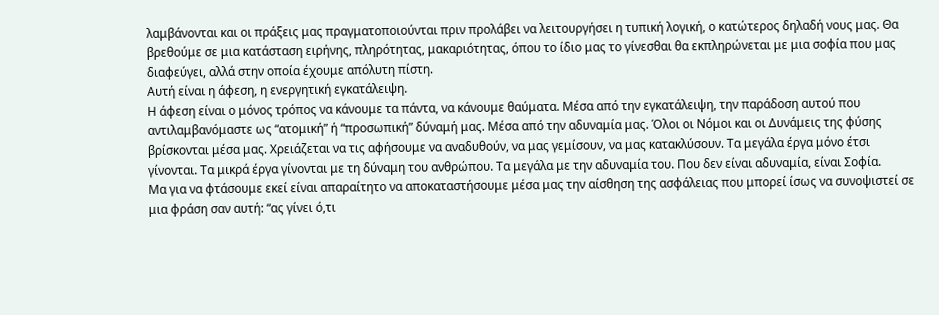λαμβάνονται και οι πράξεις μας πραγματοποιούνται πριν προλάβει να λειτουργήσει η τυπική λογική, ο κατώτερος δηλαδή νους μας. Θα βρεθούμε σε μια κατάσταση ειρήνης, πληρότητας, μακαριότητας, όπου το ίδιο μας το γίνεσθαι θα εκπληρώνεται με μια σοφία που μας διαφεύγει, αλλά στην οποία έχουμε απόλυτη πίστη.
Αυτή είναι η άφεση, η ενεργητική εγκατάλειψη.
Η άφεση είναι ο μόνος τρόπος να κάνουμε τα πάντα, να κάνουμε θαύματα. Μέσα από την εγκατάλειψη, την παράδοση αυτού που αντιλαμβανόμαστε ως “ατομική” ή “προσωπική” δύναμή μας. Μέσα από την αδυναμία μας. Όλοι οι Νόμοι και οι Δυνάμεις της φύσης βρίσκονται μέσα μας. Χρειάζεται να τις αφήσουμε να αναδυθούν, να μας γεμίσουν, να μας κατακλύσουν. Τα μεγάλα έργα μόνο έτσι γίνονται. Τα μικρά έργα γίνονται με τη δύναμη του ανθρώπου. Τα μεγάλα με την αδυναμία του. Που δεν είναι αδυναμία, είναι Σοφία.
Μα για να φτάσουμε εκεί είναι απαραίτητο να αποκαταστήσουμε μέσα μας την αίσθηση της ασφάλειας που μπορεί ίσως να συνοψιστεί σε μια φράση σαν αυτή: “ας γίνει ό,τι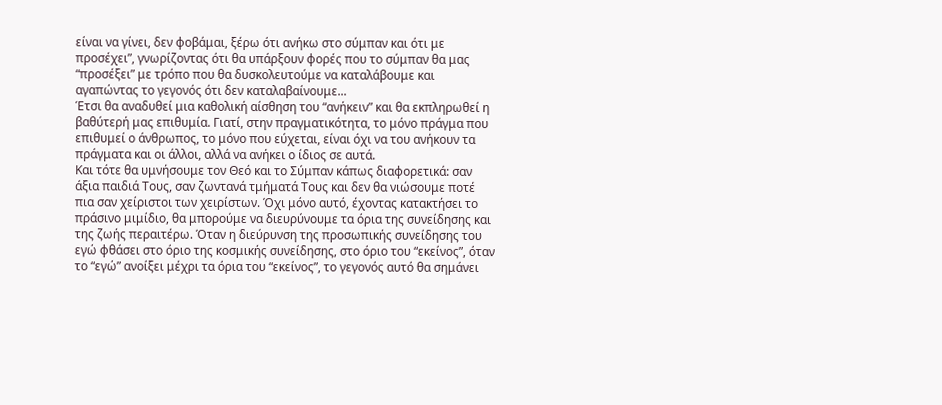είναι να γίνει, δεν φοβάμαι, ξέρω ότι ανήκω στο σύμπαν και ότι με προσέχει”, γνωρίζοντας ότι θα υπάρξουν φορές που το σύμπαν θα μας “προσέξει” με τρόπο που θα δυσκολευτούμε να καταλάβουμε και αγαπώντας το γεγονός ότι δεν καταλαβαίνουμε...
Έτσι θα αναδυθεί μια καθολική αίσθηση του “ανήκειν” και θα εκπληρωθεί η βαθύτερή μας επιθυμία. Γιατί, στην πραγματικότητα, το μόνο πράγμα που επιθυμεί ο άνθρωπος, το μόνο που εύχεται, είναι όχι να του ανήκουν τα πράγματα και οι άλλοι, αλλά να ανήκει ο ίδιος σε αυτά.
Και τότε θα υμνήσουμε τον Θεό και το Σύμπαν κάπως διαφορετικά: σαν άξια παιδιά Τους, σαν ζωντανά τμήματά Τους και δεν θα νιώσουμε ποτέ πια σαν χείριστοι των χειρίστων. Όχι μόνο αυτό, έχοντας κατακτήσει το πράσινο μιμίδιο, θα μπορούμε να διευρύνουμε τα όρια της συνείδησης και της ζωής περαιτέρω. Όταν η διεύρυνση της προσωπικής συνείδησης του εγώ φθάσει στο όριο της κοσμικής συνείδησης, στο όριο του “εκείνος”, όταν το “εγώ” ανοίξει μέχρι τα όρια του “εκείνος”, το γεγονός αυτό θα σημάνει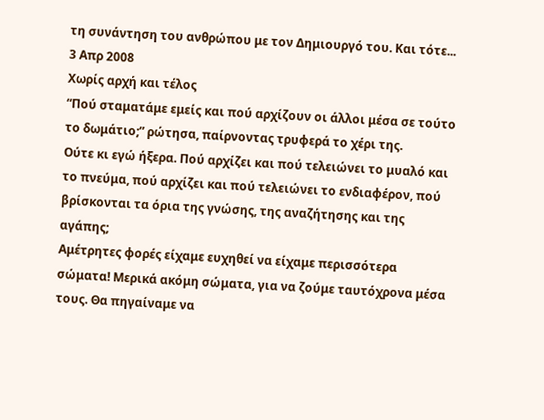τη συνάντηση του ανθρώπου με τον Δημιουργό του. Και τότε...
3 Απρ 2008
Χωρίς αρχή και τέλος
“Πού σταματάμε εμείς και πού αρχίζουν οι άλλοι μέσα σε τούτο το δωμάτιο;” ρώτησα, παίρνοντας τρυφερά το χέρι της.
Ούτε κι εγώ ήξερα. Πού αρχίζει και πού τελειώνει το μυαλό και το πνεύμα, πού αρχίζει και πού τελειώνει το ενδιαφέρον, πού βρίσκονται τα όρια της γνώσης, της αναζήτησης και της αγάπης;
Αμέτρητες φορές είχαμε ευχηθεί να είχαμε περισσότερα σώματα! Μερικά ακόμη σώματα, για να ζούμε ταυτόχρονα μέσα τους. Θα πηγαίναμε να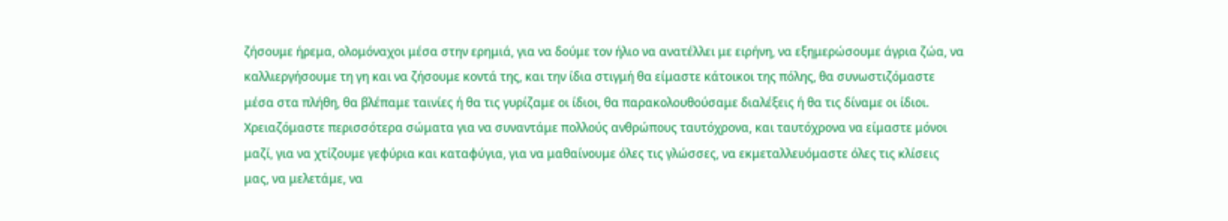ζήσουμε ήρεμα, ολομόναχοι μέσα στην ερημιά, για να δούμε τον ήλιο να ανατέλλει με ειρήνη, να εξημερώσουμε άγρια ζώα, να καλλιεργήσουμε τη γη και να ζήσουμε κοντά της, και την ίδια στιγμή θα είμαστε κάτοικοι της πόλης, θα συνωστιζόμαστε μέσα στα πλήθη, θα βλέπαμε ταινίες ή θα τις γυρίζαμε οι ίδιοι, θα παρακολουθούσαμε διαλέξεις ή θα τις δίναμε οι ίδιοι. Χρειαζόμαστε περισσότερα σώματα για να συναντάμε πολλούς ανθρώπους ταυτόχρονα, και ταυτόχρονα να είμαστε μόνοι μαζί, για να χτίζουμε γεφύρια και καταφύγια, για να μαθαίνουμε όλες τις γλώσσες, να εκμεταλλευόμαστε όλες τις κλίσεις μας, να μελετάμε, να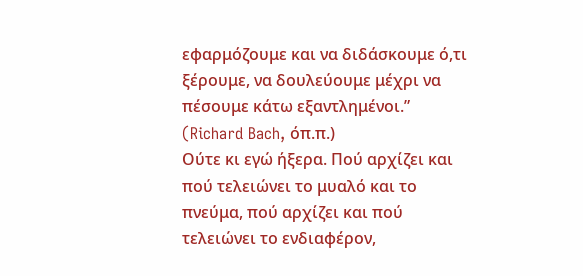εφαρμόζουμε και να διδάσκουμε ό,τι ξέρουμε, να δουλεύουμε μέχρι να πέσουμε κάτω εξαντλημένοι.”
(Richard Bach, όπ.π.)
Ούτε κι εγώ ήξερα. Πού αρχίζει και πού τελειώνει το μυαλό και το πνεύμα, πού αρχίζει και πού τελειώνει το ενδιαφέρον,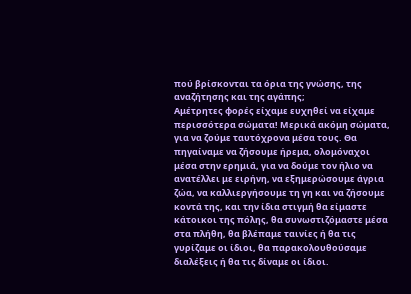πού βρίσκονται τα όρια της γνώσης, της αναζήτησης και της αγάπης;
Αμέτρητες φορές είχαμε ευχηθεί να είχαμε περισσότερα σώματα! Μερικά ακόμη σώματα, για να ζούμε ταυτόχρονα μέσα τους. Θα πηγαίναμε να ζήσουμε ήρεμα, ολομόναχοι μέσα στην ερημιά, για να δούμε τον ήλιο να ανατέλλει με ειρήνη, να εξημερώσουμε άγρια ζώα, να καλλιεργήσουμε τη γη και να ζήσουμε κοντά της, και την ίδια στιγμή θα είμαστε κάτοικοι της πόλης, θα συνωστιζόμαστε μέσα στα πλήθη, θα βλέπαμε ταινίες ή θα τις γυρίζαμε οι ίδιοι, θα παρακολουθούσαμε διαλέξεις ή θα τις δίναμε οι ίδιοι.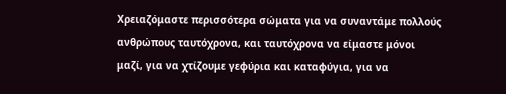Χρειαζόμαστε περισσότερα σώματα για να συναντάμε πολλούς ανθρώπους ταυτόχρονα, και ταυτόχρονα να είμαστε μόνοι μαζί, για να χτίζουμε γεφύρια και καταφύγια, για να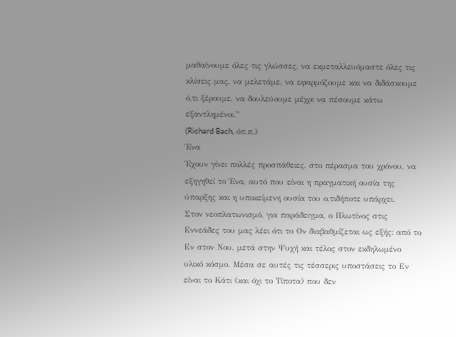μαθαίνουμε όλες τις γλώσσες, να εκμεταλλευόμαστε όλες τις κλίσεις μας, να μελετάμε, να εφαρμόζουμε και να διδάσκουμε ό,τι ξέρουμε, να δουλεύουμε μέχρι να πέσουμε κάτω εξαντλημένοι.”
(Richard Bach, όπ.π.)
Ένα
Έχουν γίνει πολλές προσπάθειες, στο πέρασμα του χρόνου, να εξηγηθεί το Ένα, αυτό που είναι η πραγματική ουσία της ύπαρξης και η υποκείμενη ουσία του ο,τιδήποτε υπάρχει.
Στον νεοπλατωνισμό, για παράδειγμα, ο Πλωτίνος στις Εννεάδες του μας λέει ότι το Ον διαβαθμίζεται ως εξής: από το Εν στον Νου, μετά στην Ψυχή και τέλος στον εκδηλωμένο υλικό κόσμο. Μέσα σε αυτές τις τέσσερις υποστάσεις το Εν είναι το Κάτι (και όχι το Τίποτα) που δεν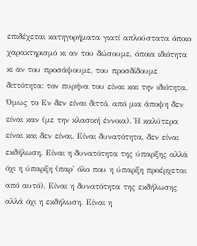επιδέχεται κατηγορήματα γιατί απλούστατα όποιο χαρακτηρισμό κι αν του δώσουμε, όποια ιδιότητα κι αν του προσάψουμε, του προσδίδουμε διττότητα: τον πυρήνα του είναι και την ιδιότητα. Όμως το Εν δεν είναι διττό, από μια άποψη δεν είναι καν (με την κλασική έννοια). Ή καλύτερα είναι και δεν είναι. Είναι δυνατότητα, δεν είναι εκδήλωση. Είναι η δυνατότητα της ύπαρξης αλλά όχι η ύπαρξη (παρ' όλο που η ύπαρξη προέρχεται από αυτό). Είναι η δυνατότητα της εκδήλωσης αλλά όχι η εκδήλωση. Είναι η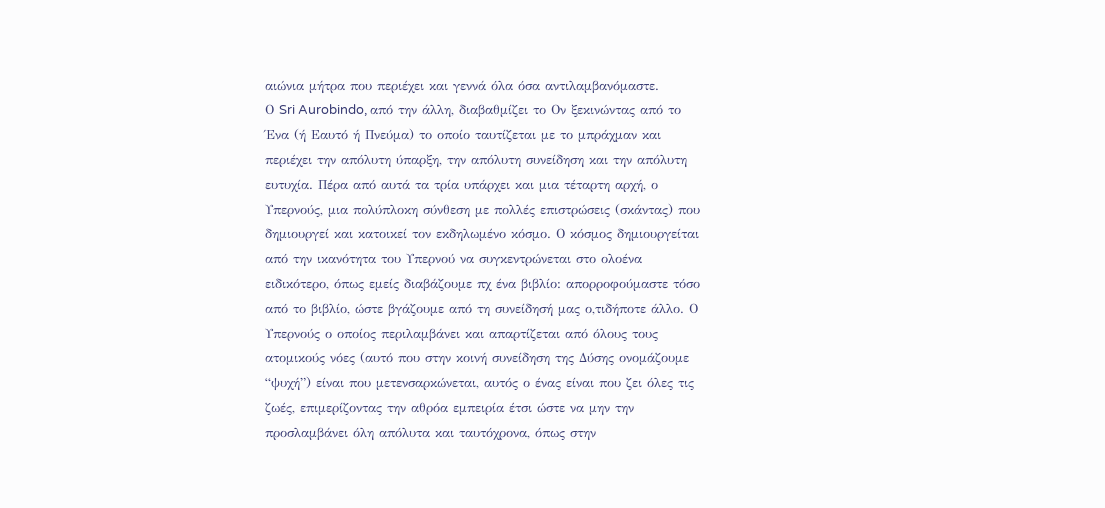αιώνια μήτρα που περιέχει και γεννά όλα όσα αντιλαμβανόμαστε.
Ο Sri Aurobindo, από την άλλη, διαβαθμίζει το Ον ξεκινώντας από το Ένα (ή Εαυτό ή Πνεύμα) το οποίο ταυτίζεται με το μπράχμαν και περιέχει την απόλυτη ύπαρξη, την απόλυτη συνείδηση και την απόλυτη ευτυχία. Πέρα από αυτά τα τρία υπάρχει και μια τέταρτη αρχή, ο Υπερνούς, μια πολύπλοκη σύνθεση με πολλές επιστρώσεις (σκάντας) που δημιουργεί και κατοικεί τον εκδηλωμένο κόσμο. Ο κόσμος δημιουργείται από την ικανότητα του Υπερνού να συγκεντρώνεται στο ολοένα ειδικότερο, όπως εμείς διαβάζουμε πχ ένα βιβλίο: απορροφούμαστε τόσο από το βιβλίο, ώστε βγάζουμε από τη συνείδησή μας ο,τιδήποτε άλλο. Ο Υπερνούς ο οποίος περιλαμβάνει και απαρτίζεται από όλους τους ατομικούς νόες (αυτό που στην κοινή συνείδηση της Δύσης ονομάζουμε “ψυχή”) είναι που μετενσαρκώνεται, αυτός ο ένας είναι που ζει όλες τις ζωές, επιμερίζοντας την αθρόα εμπειρία έτσι ώστε να μην την προσλαμβάνει όλη απόλυτα και ταυτόχρονα, όπως στην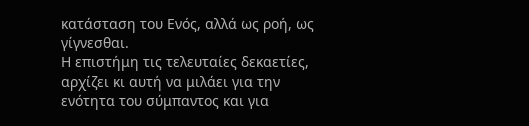κατάσταση του Ενός, αλλά ως ροή, ως γίγνεσθαι.
Η επιστήμη τις τελευταίες δεκαετίες, αρχίζει κι αυτή να μιλάει για την ενότητα του σύμπαντος και για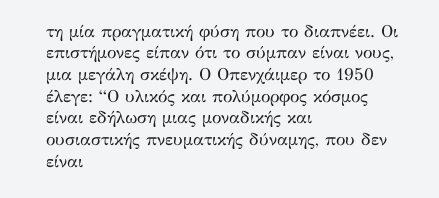τη μία πραγματική φύση που το διαπνέει. Οι επιστήμονες είπαν ότι το σύμπαν είναι νους, μια μεγάλη σκέψη. Ο Οπενχάιμερ το 1950 έλεγε: “Ο υλικός και πολύμορφος κόσμος είναι εδήλωση μιας μοναδικής και ουσιαστικής πνευματικής δύναμης, που δεν είναι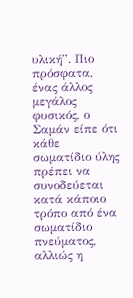υλική”. Πιο πρόσφατα, ένας άλλος μεγάλος φυσικός, ο Σαμάν είπε ότι κάθε σωματίδιο ύλης πρέπει να συνοδεύεται κατά κάποιο τρόπο από ένα σωματίδιο πνεύματος, αλλιώς η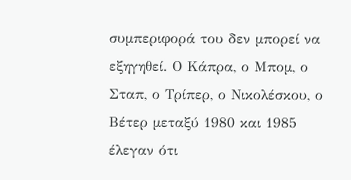συμπεριφορά του δεν μπορεί να εξηγηθεί. Ο Κάπρα, ο Μπομ, ο Σταπ, ο Τρίπερ, ο Νικολέσκου, ο Βέτερ μεταξύ 1980 και 1985 έλεγαν ότι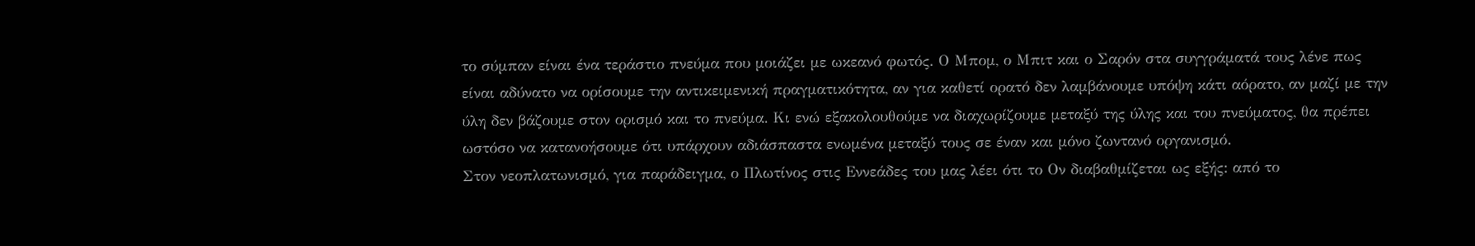το σύμπαν είναι ένα τεράστιο πνεύμα που μοιάζει με ωκεανό φωτός. Ο Μπομ, ο Μπιτ και ο Σαρόν στα συγγράματά τους λένε πως είναι αδύνατο να ορίσουμε την αντικειμενική πραγματικότητα, αν για καθετί ορατό δεν λαμβάνουμε υπόψη κάτι αόρατο, αν μαζί με την ύλη δεν βάζουμε στον ορισμό και το πνεύμα. Κι ενώ εξακολουθούμε να διαχωρίζουμε μεταξύ της ύλης και του πνεύματος, θα πρέπει ωστόσο να κατανοήσουμε ότι υπάρχουν αδιάσπαστα ενωμένα μεταξύ τους σε έναν και μόνο ζωντανό οργανισμό.
Στον νεοπλατωνισμό, για παράδειγμα, ο Πλωτίνος στις Εννεάδες του μας λέει ότι το Ον διαβαθμίζεται ως εξής: από το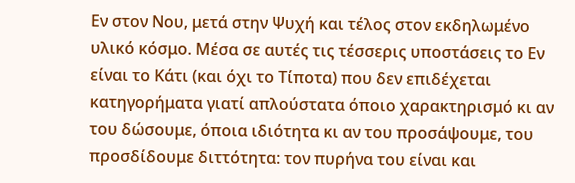Εν στον Νου, μετά στην Ψυχή και τέλος στον εκδηλωμένο υλικό κόσμο. Μέσα σε αυτές τις τέσσερις υποστάσεις το Εν είναι το Κάτι (και όχι το Τίποτα) που δεν επιδέχεται κατηγορήματα γιατί απλούστατα όποιο χαρακτηρισμό κι αν του δώσουμε, όποια ιδιότητα κι αν του προσάψουμε, του προσδίδουμε διττότητα: τον πυρήνα του είναι και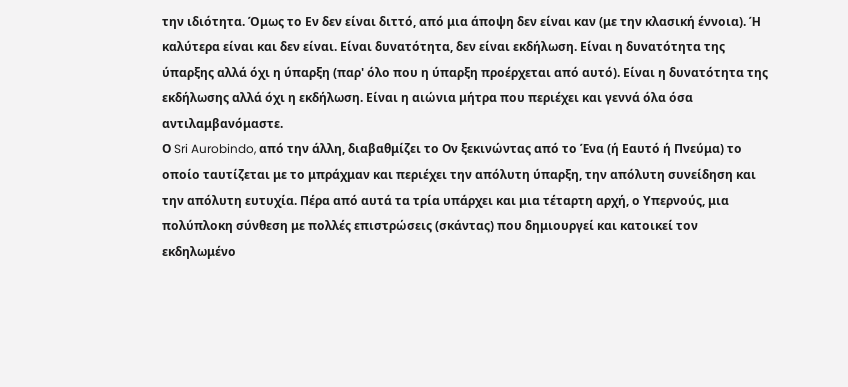την ιδιότητα. Όμως το Εν δεν είναι διττό, από μια άποψη δεν είναι καν (με την κλασική έννοια). Ή καλύτερα είναι και δεν είναι. Είναι δυνατότητα, δεν είναι εκδήλωση. Είναι η δυνατότητα της ύπαρξης αλλά όχι η ύπαρξη (παρ' όλο που η ύπαρξη προέρχεται από αυτό). Είναι η δυνατότητα της εκδήλωσης αλλά όχι η εκδήλωση. Είναι η αιώνια μήτρα που περιέχει και γεννά όλα όσα αντιλαμβανόμαστε.
Ο Sri Aurobindo, από την άλλη, διαβαθμίζει το Ον ξεκινώντας από το Ένα (ή Εαυτό ή Πνεύμα) το οποίο ταυτίζεται με το μπράχμαν και περιέχει την απόλυτη ύπαρξη, την απόλυτη συνείδηση και την απόλυτη ευτυχία. Πέρα από αυτά τα τρία υπάρχει και μια τέταρτη αρχή, ο Υπερνούς, μια πολύπλοκη σύνθεση με πολλές επιστρώσεις (σκάντας) που δημιουργεί και κατοικεί τον εκδηλωμένο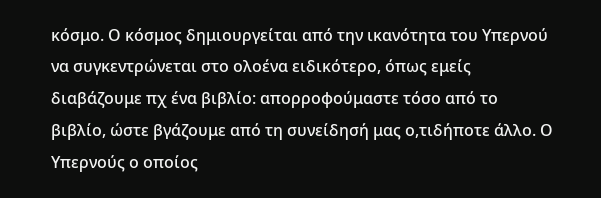κόσμο. Ο κόσμος δημιουργείται από την ικανότητα του Υπερνού να συγκεντρώνεται στο ολοένα ειδικότερο, όπως εμείς διαβάζουμε πχ ένα βιβλίο: απορροφούμαστε τόσο από το βιβλίο, ώστε βγάζουμε από τη συνείδησή μας ο,τιδήποτε άλλο. Ο Υπερνούς ο οποίος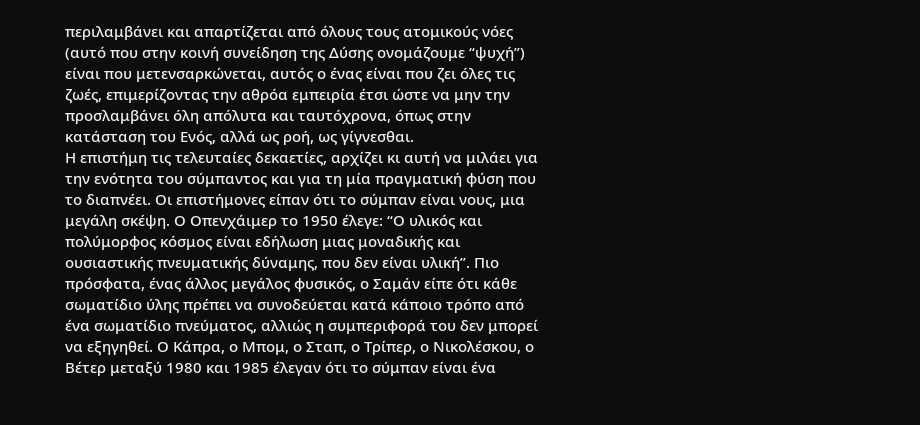περιλαμβάνει και απαρτίζεται από όλους τους ατομικούς νόες (αυτό που στην κοινή συνείδηση της Δύσης ονομάζουμε “ψυχή”) είναι που μετενσαρκώνεται, αυτός ο ένας είναι που ζει όλες τις ζωές, επιμερίζοντας την αθρόα εμπειρία έτσι ώστε να μην την προσλαμβάνει όλη απόλυτα και ταυτόχρονα, όπως στην κατάσταση του Ενός, αλλά ως ροή, ως γίγνεσθαι.
Η επιστήμη τις τελευταίες δεκαετίες, αρχίζει κι αυτή να μιλάει για την ενότητα του σύμπαντος και για τη μία πραγματική φύση που το διαπνέει. Οι επιστήμονες είπαν ότι το σύμπαν είναι νους, μια μεγάλη σκέψη. Ο Οπενχάιμερ το 1950 έλεγε: “Ο υλικός και πολύμορφος κόσμος είναι εδήλωση μιας μοναδικής και ουσιαστικής πνευματικής δύναμης, που δεν είναι υλική”. Πιο πρόσφατα, ένας άλλος μεγάλος φυσικός, ο Σαμάν είπε ότι κάθε σωματίδιο ύλης πρέπει να συνοδεύεται κατά κάποιο τρόπο από ένα σωματίδιο πνεύματος, αλλιώς η συμπεριφορά του δεν μπορεί να εξηγηθεί. Ο Κάπρα, ο Μπομ, ο Σταπ, ο Τρίπερ, ο Νικολέσκου, ο Βέτερ μεταξύ 1980 και 1985 έλεγαν ότι το σύμπαν είναι ένα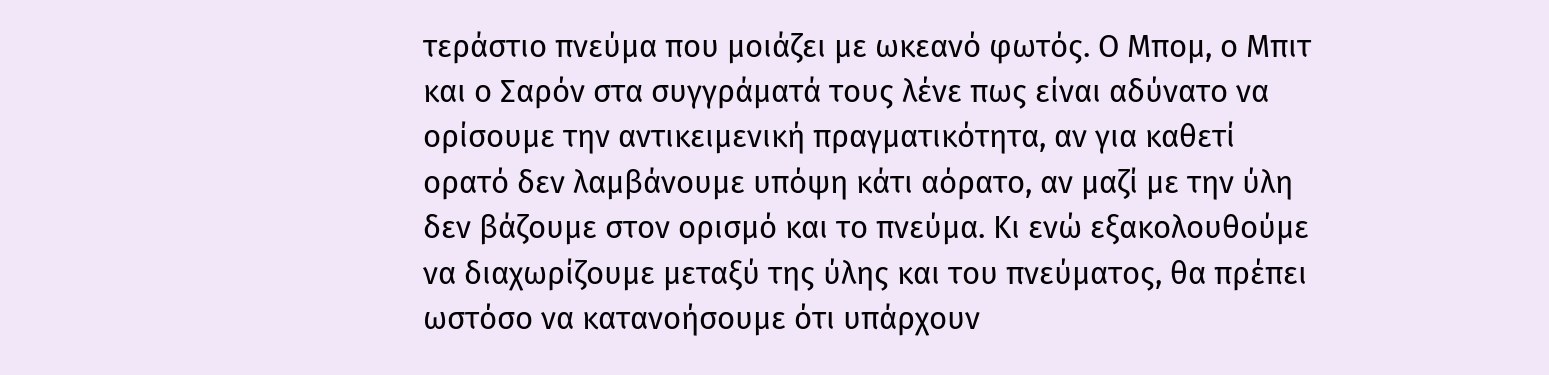τεράστιο πνεύμα που μοιάζει με ωκεανό φωτός. Ο Μπομ, ο Μπιτ και ο Σαρόν στα συγγράματά τους λένε πως είναι αδύνατο να ορίσουμε την αντικειμενική πραγματικότητα, αν για καθετί ορατό δεν λαμβάνουμε υπόψη κάτι αόρατο, αν μαζί με την ύλη δεν βάζουμε στον ορισμό και το πνεύμα. Κι ενώ εξακολουθούμε να διαχωρίζουμε μεταξύ της ύλης και του πνεύματος, θα πρέπει ωστόσο να κατανοήσουμε ότι υπάρχουν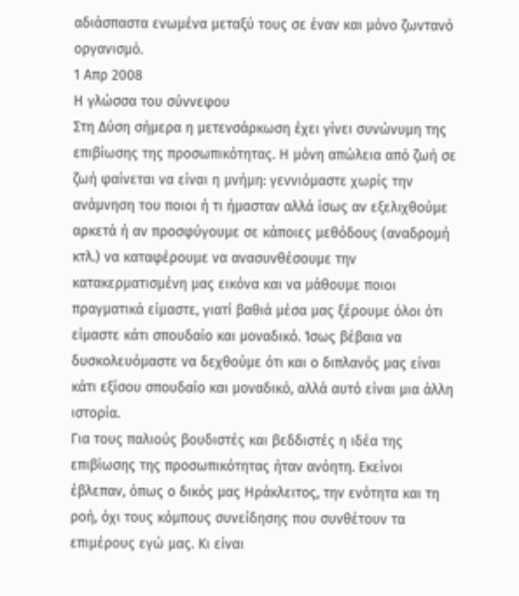αδιάσπαστα ενωμένα μεταξύ τους σε έναν και μόνο ζωντανό οργανισμό.
1 Απρ 2008
Η γλώσσα του σύννεφου
Στη Δύση σήμερα η μετενσάρκωση έχει γίνει συνώνυμη της επιβίωσης της προσωπικότητας. Η μόνη απώλεια από ζωή σε ζωή φαίνεται να είναι η μνήμη: γεννιόμαστε χωρίς την ανάμνηση του ποιοι ή τι ήμασταν αλλά ίσως αν εξελιχθούμε αρκετά ή αν προσφύγουμε σε κάποιες μεθόδους (αναδρομή κτλ.) να καταφέρουμε να ανασυνθέσουμε την κατακερματισμένη μας εικόνα και να μάθουμε ποιοι πραγματικά είμαστε, γιατί βαθιά μέσα μας ξέρουμε όλοι ότι είμαστε κάτι σπουδαίο και μοναδικό. Ίσως βέβαια να δυσκολευόμαστε να δεχθούμε ότι και ο διπλανός μας είναι κάτι εξίσου σπουδαίο και μοναδικό, αλλά αυτό είναι μια άλλη ιστορία.
Για τους παλιούς βουδιστές και βεδδιστές η ιδέα της επιβίωσης της προσωπικότητας ήταν ανόητη. Εκείνοι έβλεπαν, όπως ο δικός μας Ηράκλειτος, την ενότητα και τη ροή, όχι τους κόμπους συνείδησης που συνθέτουν τα επιμέρους εγώ μας. Κι είναι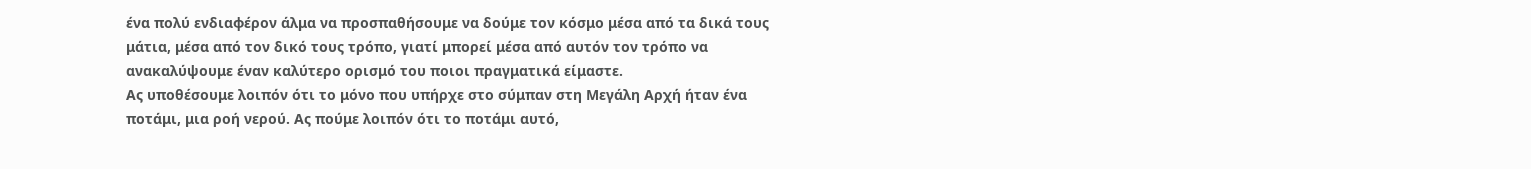ένα πολύ ενδιαφέρον άλμα να προσπαθήσουμε να δούμε τον κόσμο μέσα από τα δικά τους μάτια, μέσα από τον δικό τους τρόπο, γιατί μπορεί μέσα από αυτόν τον τρόπο να ανακαλύψουμε έναν καλύτερο ορισμό του ποιοι πραγματικά είμαστε.
Ας υποθέσουμε λοιπόν ότι το μόνο που υπήρχε στο σύμπαν στη Μεγάλη Αρχή ήταν ένα ποτάμι, μια ροή νερού. Ας πούμε λοιπόν ότι το ποτάμι αυτό,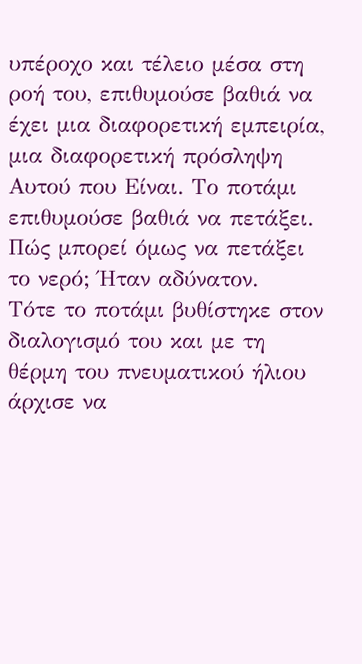υπέροχο και τέλειο μέσα στη ροή του, επιθυμούσε βαθιά να έχει μια διαφορετική εμπειρία, μια διαφορετική πρόσληψη Αυτού που Είναι. Το ποτάμι επιθυμούσε βαθιά να πετάξει. Πώς μπορεί όμως να πετάξει το νερό; Ήταν αδύνατον.
Τότε το ποτάμι βυθίστηκε στον διαλογισμό του και με τη θέρμη του πνευματικού ήλιου άρχισε να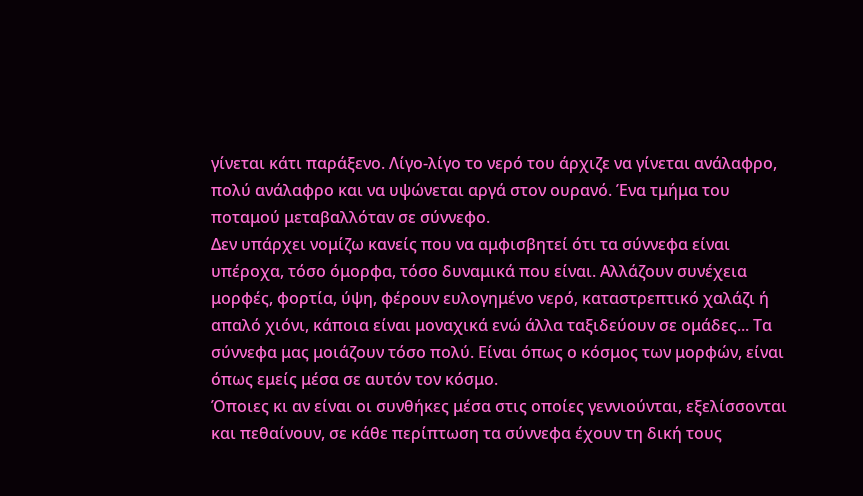γίνεται κάτι παράξενο. Λίγο-λίγο το νερό του άρχιζε να γίνεται ανάλαφρο, πολύ ανάλαφρο και να υψώνεται αργά στον ουρανό. Ένα τμήμα του ποταμού μεταβαλλόταν σε σύννεφο.
Δεν υπάρχει νομίζω κανείς που να αμφισβητεί ότι τα σύννεφα είναι υπέροχα, τόσο όμορφα, τόσο δυναμικά που είναι. Αλλάζουν συνέχεια μορφές, φορτία, ύψη, φέρουν ευλογημένο νερό, καταστρεπτικό χαλάζι ή απαλό χιόνι, κάποια είναι μοναχικά ενώ άλλα ταξιδεύουν σε ομάδες... Τα σύννεφα μας μοιάζουν τόσο πολύ. Είναι όπως ο κόσμος των μορφών, είναι όπως εμείς μέσα σε αυτόν τον κόσμο.
Όποιες κι αν είναι οι συνθήκες μέσα στις οποίες γεννιούνται, εξελίσσονται και πεθαίνουν, σε κάθε περίπτωση τα σύννεφα έχουν τη δική τους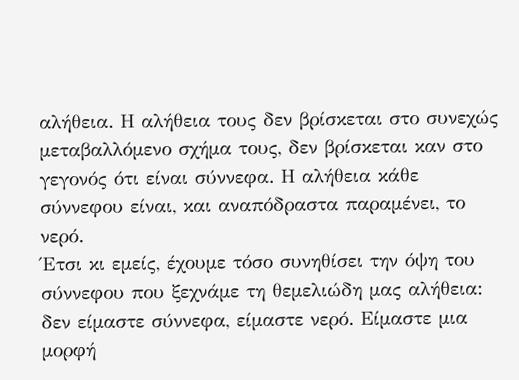αλήθεια. Η αλήθεια τους δεν βρίσκεται στο συνεχώς μεταβαλλόμενο σχήμα τους, δεν βρίσκεται καν στο γεγονός ότι είναι σύννεφα. Η αλήθεια κάθε σύννεφου είναι, και αναπόδραστα παραμένει, το νερό.
Έτσι κι εμείς, έχουμε τόσο συνηθίσει την όψη του σύννεφου που ξεχνάμε τη θεμελιώδη μας αλήθεια: δεν είμαστε σύννεφα, είμαστε νερό. Είμαστε μια μορφή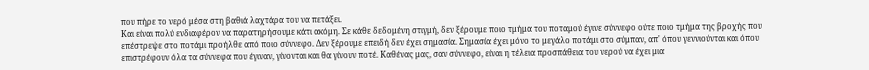που πήρε το νερό μέσα στη βαθιά λαχτάρα του να πετάξει.
Και είναι πολύ ενδιαφέρον να παρατηρήσουμε κάτι ακόμη. Σε κάθε δεδομένη στιγμή, δεν ξέρουμε ποιο τμήμα του ποταμού έγινε σύννεφο ούτε ποιο τμήμα της βροχής που επέστρεψε στο ποτάμι προήλθε από ποιο σύννεφο. Δεν ξέρουμε επειδή δεν έχει σημασία. Σημασία έχει μόνο το μεγάλο ποτάμι στο σύμπαν, απ' όπου γεννιούνται και όπου επιστρέφουν όλα τα σύννεφα που έγιναν, γίνονται και θα γίνουν ποτέ. Καθένας μας, σαν σύννεφο, είναι η τέλεια προσπάθεια του νερού να έχει μια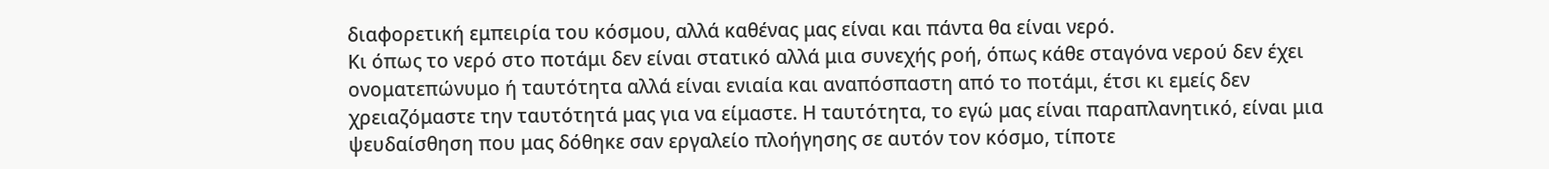διαφορετική εμπειρία του κόσμου, αλλά καθένας μας είναι και πάντα θα είναι νερό.
Κι όπως το νερό στο ποτάμι δεν είναι στατικό αλλά μια συνεχής ροή, όπως κάθε σταγόνα νερού δεν έχει ονοματεπώνυμο ή ταυτότητα αλλά είναι ενιαία και αναπόσπαστη από το ποτάμι, έτσι κι εμείς δεν χρειαζόμαστε την ταυτότητά μας για να είμαστε. Η ταυτότητα, το εγώ μας είναι παραπλανητικό, είναι μια ψευδαίσθηση που μας δόθηκε σαν εργαλείο πλοήγησης σε αυτόν τον κόσμο, τίποτε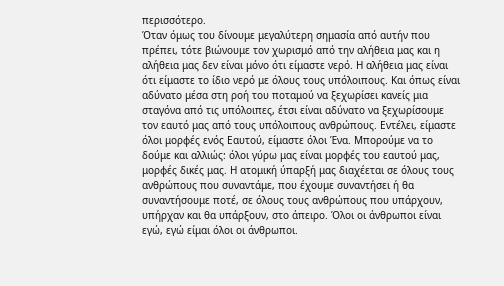περισσότερο.
Όταν όμως του δίνουμε μεγαλύτερη σημασία από αυτήν που πρέπει, τότε βιώνουμε τον χωρισμό από την αλήθεια μας και η αλήθεια μας δεν είναι μόνο ότι είμαστε νερό. Η αλήθεια μας είναι ότι είμαστε το ίδιο νερό με όλους τους υπόλοιπους. Και όπως είναι αδύνατο μέσα στη ροή του ποταμού να ξεχωρίσει κανείς μια σταγόνα από τις υπόλοιπες, έτσι είναι αδύνατο να ξεχωρίσουμε τον εαυτό μας από τους υπόλοιπους ανθρώπους. Εντέλει, είμαστε όλοι μορφές ενός Εαυτού, είμαστε όλοι Ένα. Μπορούμε να το δούμε και αλλιώς: όλοι γύρω μας είναι μορφές του εαυτού μας, μορφές δικές μας. Η ατομική ύπαρξή μας διαχέεται σε όλους τους ανθρώπους που συναντάμε, που έχουμε συναντήσει ή θα συναντήσουμε ποτέ, σε όλους τους ανθρώπους που υπάρχουν, υπήρχαν και θα υπάρξουν, στο άπειρο. Όλοι οι άνθρωποι είναι εγώ, εγώ είμαι όλοι οι άνθρωποι.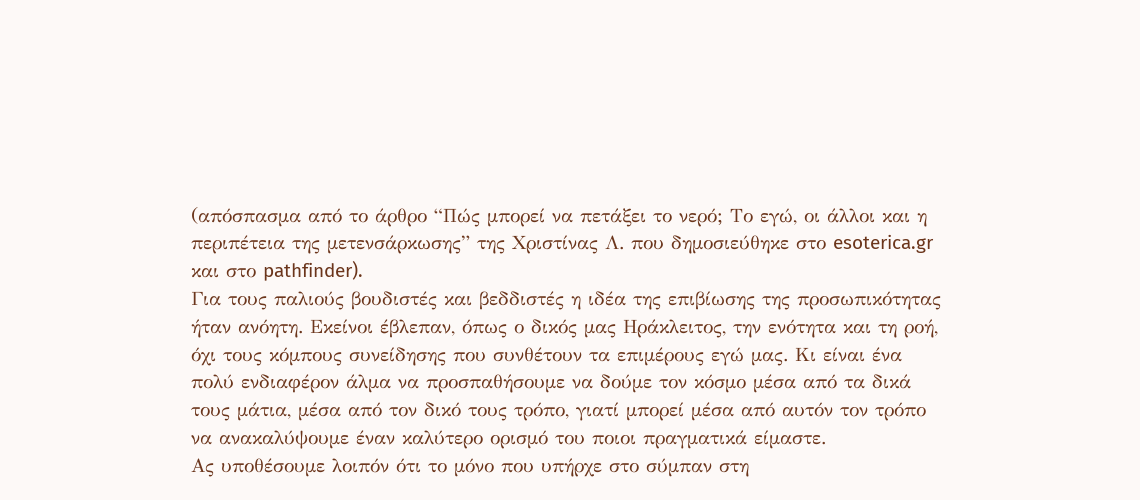(απόσπασμα από το άρθρο “Πώς μπορεί να πετάξει το νερό; Το εγώ, οι άλλοι και η περιπέτεια της μετενσάρκωσης” της Χριστίνας Λ. που δημοσιεύθηκε στο esoterica.gr και στο pathfinder).
Για τους παλιούς βουδιστές και βεδδιστές η ιδέα της επιβίωσης της προσωπικότητας ήταν ανόητη. Εκείνοι έβλεπαν, όπως ο δικός μας Ηράκλειτος, την ενότητα και τη ροή, όχι τους κόμπους συνείδησης που συνθέτουν τα επιμέρους εγώ μας. Κι είναι ένα πολύ ενδιαφέρον άλμα να προσπαθήσουμε να δούμε τον κόσμο μέσα από τα δικά τους μάτια, μέσα από τον δικό τους τρόπο, γιατί μπορεί μέσα από αυτόν τον τρόπο να ανακαλύψουμε έναν καλύτερο ορισμό του ποιοι πραγματικά είμαστε.
Ας υποθέσουμε λοιπόν ότι το μόνο που υπήρχε στο σύμπαν στη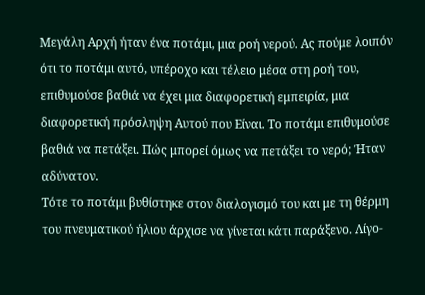Μεγάλη Αρχή ήταν ένα ποτάμι, μια ροή νερού. Ας πούμε λοιπόν ότι το ποτάμι αυτό, υπέροχο και τέλειο μέσα στη ροή του, επιθυμούσε βαθιά να έχει μια διαφορετική εμπειρία, μια διαφορετική πρόσληψη Αυτού που Είναι. Το ποτάμι επιθυμούσε βαθιά να πετάξει. Πώς μπορεί όμως να πετάξει το νερό; Ήταν αδύνατον.
Τότε το ποτάμι βυθίστηκε στον διαλογισμό του και με τη θέρμη του πνευματικού ήλιου άρχισε να γίνεται κάτι παράξενο. Λίγο-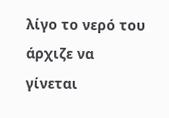λίγο το νερό του άρχιζε να γίνεται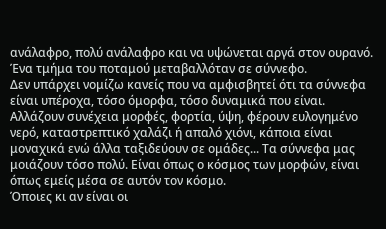ανάλαφρο, πολύ ανάλαφρο και να υψώνεται αργά στον ουρανό. Ένα τμήμα του ποταμού μεταβαλλόταν σε σύννεφο.
Δεν υπάρχει νομίζω κανείς που να αμφισβητεί ότι τα σύννεφα είναι υπέροχα, τόσο όμορφα, τόσο δυναμικά που είναι. Αλλάζουν συνέχεια μορφές, φορτία, ύψη, φέρουν ευλογημένο νερό, καταστρεπτικό χαλάζι ή απαλό χιόνι, κάποια είναι μοναχικά ενώ άλλα ταξιδεύουν σε ομάδες... Τα σύννεφα μας μοιάζουν τόσο πολύ. Είναι όπως ο κόσμος των μορφών, είναι όπως εμείς μέσα σε αυτόν τον κόσμο.
Όποιες κι αν είναι οι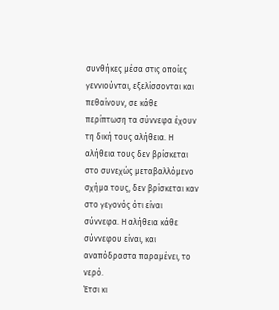συνθήκες μέσα στις οποίες γεννιούνται, εξελίσσονται και πεθαίνουν, σε κάθε περίπτωση τα σύννεφα έχουν τη δική τους αλήθεια. Η αλήθεια τους δεν βρίσκεται στο συνεχώς μεταβαλλόμενο σχήμα τους, δεν βρίσκεται καν στο γεγονός ότι είναι σύννεφα. Η αλήθεια κάθε σύννεφου είναι, και αναπόδραστα παραμένει, το νερό.
Έτσι κι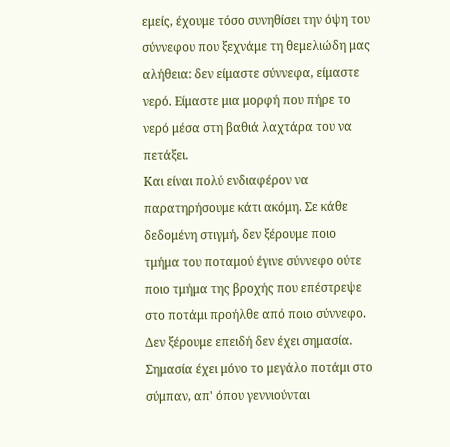εμείς, έχουμε τόσο συνηθίσει την όψη του σύννεφου που ξεχνάμε τη θεμελιώδη μας αλήθεια: δεν είμαστε σύννεφα, είμαστε νερό. Είμαστε μια μορφή που πήρε το νερό μέσα στη βαθιά λαχτάρα του να πετάξει.
Και είναι πολύ ενδιαφέρον να παρατηρήσουμε κάτι ακόμη. Σε κάθε δεδομένη στιγμή, δεν ξέρουμε ποιο τμήμα του ποταμού έγινε σύννεφο ούτε ποιο τμήμα της βροχής που επέστρεψε στο ποτάμι προήλθε από ποιο σύννεφο. Δεν ξέρουμε επειδή δεν έχει σημασία. Σημασία έχει μόνο το μεγάλο ποτάμι στο σύμπαν, απ' όπου γεννιούνται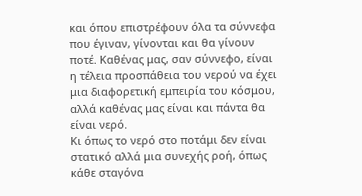και όπου επιστρέφουν όλα τα σύννεφα που έγιναν, γίνονται και θα γίνουν ποτέ. Καθένας μας, σαν σύννεφο, είναι η τέλεια προσπάθεια του νερού να έχει μια διαφορετική εμπειρία του κόσμου, αλλά καθένας μας είναι και πάντα θα είναι νερό.
Κι όπως το νερό στο ποτάμι δεν είναι στατικό αλλά μια συνεχής ροή, όπως κάθε σταγόνα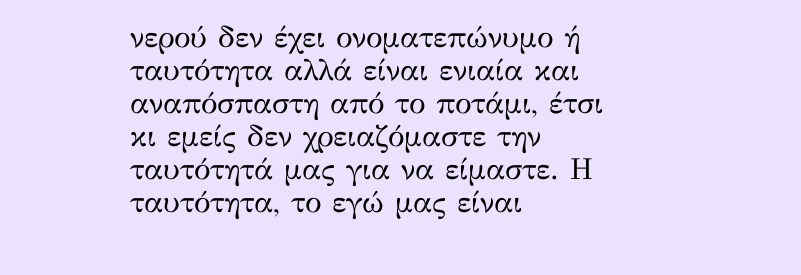νερού δεν έχει ονοματεπώνυμο ή ταυτότητα αλλά είναι ενιαία και αναπόσπαστη από το ποτάμι, έτσι κι εμείς δεν χρειαζόμαστε την ταυτότητά μας για να είμαστε. Η ταυτότητα, το εγώ μας είναι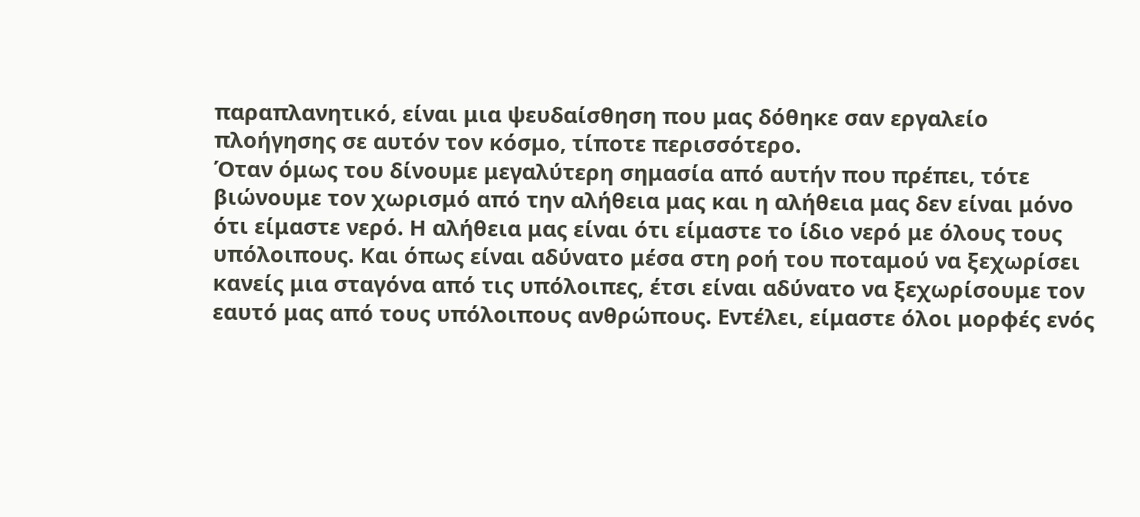παραπλανητικό, είναι μια ψευδαίσθηση που μας δόθηκε σαν εργαλείο πλοήγησης σε αυτόν τον κόσμο, τίποτε περισσότερο.
Όταν όμως του δίνουμε μεγαλύτερη σημασία από αυτήν που πρέπει, τότε βιώνουμε τον χωρισμό από την αλήθεια μας και η αλήθεια μας δεν είναι μόνο ότι είμαστε νερό. Η αλήθεια μας είναι ότι είμαστε το ίδιο νερό με όλους τους υπόλοιπους. Και όπως είναι αδύνατο μέσα στη ροή του ποταμού να ξεχωρίσει κανείς μια σταγόνα από τις υπόλοιπες, έτσι είναι αδύνατο να ξεχωρίσουμε τον εαυτό μας από τους υπόλοιπους ανθρώπους. Εντέλει, είμαστε όλοι μορφές ενός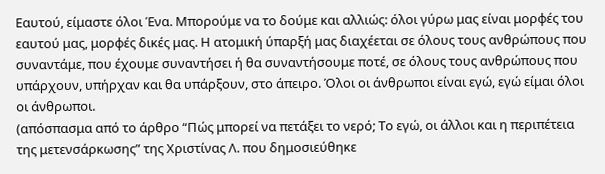Εαυτού, είμαστε όλοι Ένα. Μπορούμε να το δούμε και αλλιώς: όλοι γύρω μας είναι μορφές του εαυτού μας, μορφές δικές μας. Η ατομική ύπαρξή μας διαχέεται σε όλους τους ανθρώπους που συναντάμε, που έχουμε συναντήσει ή θα συναντήσουμε ποτέ, σε όλους τους ανθρώπους που υπάρχουν, υπήρχαν και θα υπάρξουν, στο άπειρο. Όλοι οι άνθρωποι είναι εγώ, εγώ είμαι όλοι οι άνθρωποι.
(απόσπασμα από το άρθρο “Πώς μπορεί να πετάξει το νερό; Το εγώ, οι άλλοι και η περιπέτεια της μετενσάρκωσης” της Χριστίνας Λ. που δημοσιεύθηκε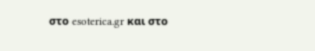στο esoterica.gr και στο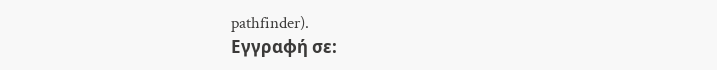pathfinder).
Εγγραφή σε: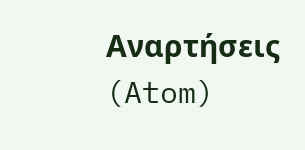Αναρτήσεις (Atom)